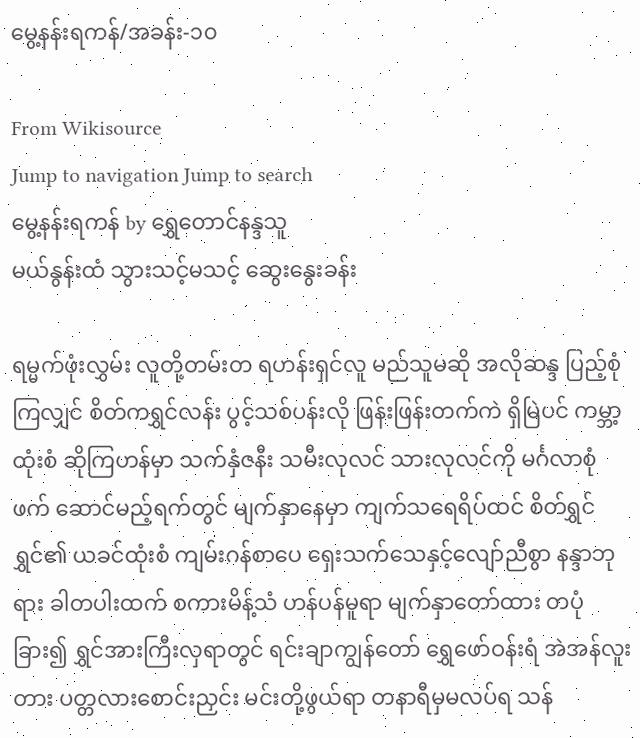မွေ့နန်းရကန်/အခန်း-၁၀

From Wikisource
Jump to navigation Jump to search
မွေ့နန်းရကန် by ရွှေတောင်နန္ဒသူ
မယ်နွန်းထံ သွားသင့်မသင့် ဆွေးနွေးခန်း

ရမ္မက်ဖုံးလွှမ်း လူတို့တမ်းတ ရဟန်းရှင်လူ မည်သူမဆို အလိုဆန္ဒ ပြည့်စုံကြလျှင် စိတ်ကရွှင်လန်း ပွင့်သစ်ပန်းလို ဖြန်းဖြန်းတက်ကဲ ရှိမြဲပင် ကမ္ဘာ့ထုံးစံ ဆိုကြဟန်မှာ သက်နှံဇနီး သမီးလုလင် သားလုလင်ကို မင်္ဂလာစုံဖက် ဆောင်မည့်ရက်တွင် မျက်နှာနေမှာ ကျက်သရေရိပ်ထင် စိတ်ရွှင်ရွှင်၏ ယခင်ထုံးစံ ကျမ်းဂန်စာပေ ရှေးသက်သေနှင့်လျော်ညီစွာ နန္ဒာဘုရား ခါတပါးထက် စကားမိန့်သံ ဟန်ပန်မူရာ မျက်နှာတော်ထား တပုံခြား၍ ရွှင်အားကြီးလှရာတွင် ရင်းချာကျွန်တော် ရွှေဖော်ဝန်းရံ အဲအန်လူးတား ပတ္တလားစောင်းညှင်း မင်းတို့ဖွယ်ရာ တနာရီမှမလပ်ရ သန်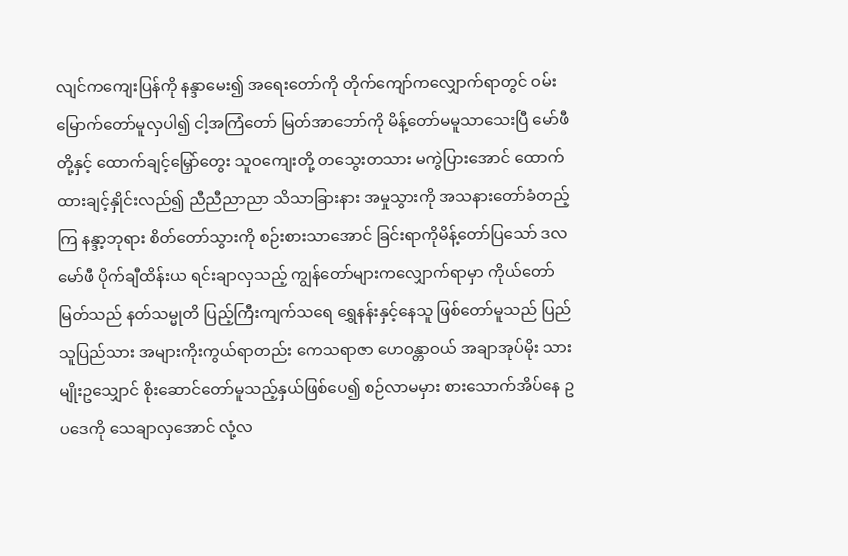လျင်ကကျေးပြန်ကို နန္ဒာမေး၍ အရေးတော်ကို တိုက်ကျော်ကလျှောက်ရာတွင် ဝမ်းမြောက်တော်မူလှပါ၍ ငါ့အကြံတော် မြတ်အာဘော်ကို မိန့်တော်မမူသာသေးပြီ မော်ဖီတို့နှင့် ထောက်ချင့်မြှော်တွေး သူဝကျေးတို့ တသွေးတသား မကွဲပြားအောင် ထောက်ထားချင့်နှိုင်းလည်၍ ညီညီညာညာ သိသာခြားနား အမှုသွားကို အသနားတော်ခံတည့်ကြ နန္ဒာ့ဘုရား စိတ်တော်သွားကို စဉ်းစားသာအောင် ခြင်းရာကိုမိန့်တော်ပြသော် ဒလမော်ဖီ ပိုက်ချီထိန်းယ ရင်းချာလှသည့် ကျွန်တော်များကလျှောက်ရာမှာ ကိုယ်တော်မြတ်သည် နတ်သမ္မုတိ ပြည့်ကြီးကျက်သရေ ရွှေနန်းနှင့်နေသူ ဖြစ်တော်မူသည် ပြည်သူပြည်သား အများကိုးကွယ်ရာတည်း ကေသရာဇာ ဟေဝန္တာဝယ် အချာအုပ်မိုး သားမျိုးဥသျှောင် စိုးဆောင်တော်မူသည့်နှယ်ဖြစ်ပေ၍ စဉ်လာမမှား စားသောက်အိပ်နေ ဥပဒေကို သေချာလှအောင် လုံ့လ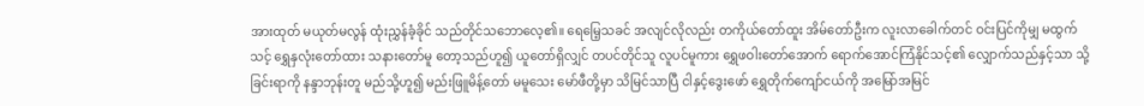အားထုတ် မယုတ်မလွန် ထုံးညွှန်ခံ့ခိုင် သည်တိုင်သဘောလေ့၏။ ရေမြေ့သခင် အလျင်လိုလည်း တကိုယ်တော်ထူး အိမ်တော်ဦးက လူးလာခေါက်တင် ဝင်းပြင်ကိုမျှ မထွက်သင့် ရွှေနှလုံးတော်ထား သနားတော်မူ တော့သည်ဟူ၍ ယူတော်ရှိလျှင် တပင်တိုင်သူ လူပင်မူကား ရွှေဖဝါးတော်အောက် ရောက်အောင်ကြံနိုင်သင့်၏ လျှောက်သည်နှင့်သာ သို့ခြင်းရာကို နန္ဒာဘုန်းတူ မည်သို့ဟူ၍ မည်းဖြူမိန့်တော် မမူသေး မော်ဖီတို့မှာ သိမြင်သာပြီ ငါနှင့်ဒွေးဖော် ရွှေတိုက်ကျော်ငယ်ကို အမြော်အမြင်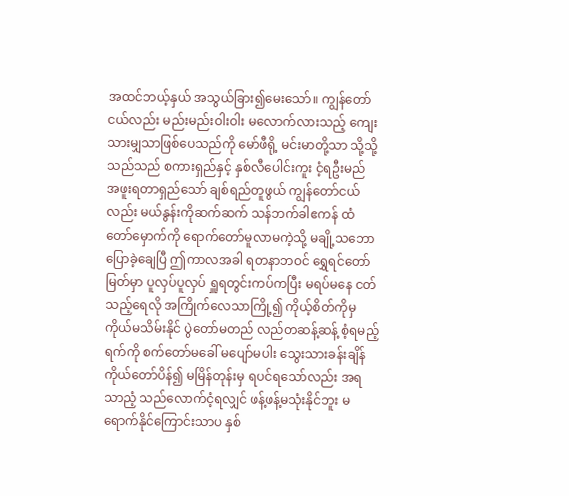အထင်ဘယ့်နှယ် အသွယ်ခြား၍မေးသော်။ ကျွန်တော်ငယ်လည်း မည်းမည်းဝါးဝါး မလောက်လားသည့် ကျေးသားမျှသာဖြစ်ပေသည်ကို မော်ဖီရို့ မင်းမာတို့သာ သို့သို့သည်သည် စကားရှည်နှင့် နှစ်လီပေါင်းကူး ငံ့ရဦးမည် အဖူးရတာရှည်သော် ချစ်ရည်တူဖွယ် ကျွန်တော်ငယ်လည်း မယ်နွန်းကိုဆက်ဆက် သန်ဘက်ခါဧကန် ထံတော်မှောက်ကို ရောက်တော်မူလာမကဲ့သို့ မချို့သဘော ပြောခဲ့ချေပြီ ဤကာလအခါ ရတနာဘဝင် ရွှေရင်တော်မြတ်မှာ ပူလှပ်ပူလှပ် ရှူရတွင်းကပ်ကပြီး မရပ်မနေ ငတ်သည့်ရေလို အကြိုက်လေသာကြို့၍ ကိုယ့်စိတ်ကိုမှ ကိုယ်မသိမ်းနိုင် ပွဲတော်မတည် လည်တဆန့်ဆန့် စံ့ရမည့်ရက်ကို စက်တော်မခေါ် မပျော်မပါး သွေးသားခန်းချိန် ကိုယ်တော်ပိန်၍ မမြိန်တုန်းမှ ရပင်ရသော်လည်း အရသာညံ့ သည်လောက်ငံ့ရလျှင် ဖန့်ဖန့်မသုံးနိုင်ဘူး မရောက်နိုင်ကြောင်းသာပ နှစ်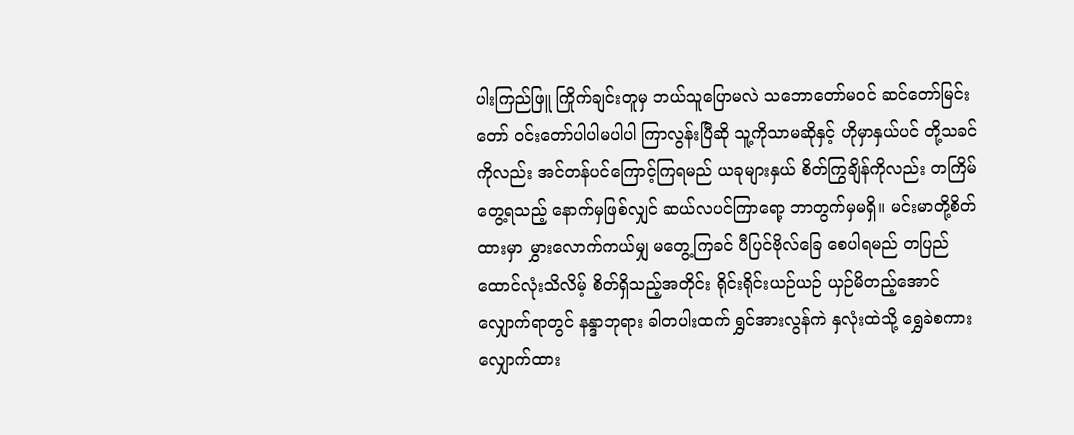ပါးကြည်ဖြူ ကြိုက်ချင်းတူမှ ဘယ်သူပြောမလဲ သဘောတော်မဝင် ဆင်တော်မြင်းတော် ဝင်းတော်ပါပါမပါပါ ကြာလွန်းပြီဆို သူ့ကိုသာမဆိုနှင့် ဟိုမှာနှယ်ပင် တို့သခင်ကိုလည်း အင်တန်ပင်ကြောင့်ကြရမည် ယခုများနှယ် စိတ်ကြွချိန်ကိုလည်း တကြိမ်တွေ့ရသည့် နောက်မှဖြစ်လျှင် ဆယ်လပင်ကြာရော့ ဘာတွက်မှမရှိ။ မင်းမာတို့စိတ်ထားမှာ မွှားလောက်ကယ်မျှ မတွေ့ကြခင် ပီပြင်ဗိုလ်ခြေ စေပါရမည် တပြည်ထောင်လုံးသိလိမ့် စိတ်ရှိသည့်အတိုင်း ရိုင်းရိုင်းယဉ်ယဉ် ယှဉ်မိတည့်အောင်လျှောက်ရာတွင် နန္ဒာဘုရား ခါတပါးထက် ရွှင်အားလွန်ကဲ နှလုံးထဲသို့ ရွှေခဲစကား လျှောက်ထား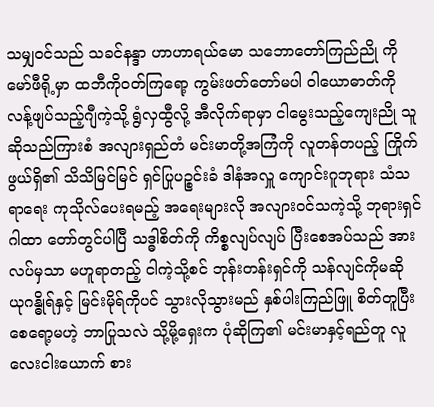သမျှဝင်သည် သခင်နန္ဒာ ဟာဟာရယ်မော သဘောတော်ကြည်ညို ကိုမော်ဖီရို့မှာ ထဘီကိုဝတ်ကြရော့ ကွမ်းဖတ်တော်မပါ ဝါယောဓာတ်ကို လန့်ဖျပ်သည့်ဂျီကဲ့သို့ ရွံလှထွီလို့ အီလိုက်ရာမှာ ငါမွေးသည့်ကျေးညို သူဆိုသည်ကြားစံ အလျားရှည်တံ မင်းမာတို့အကြံကို လူတန်တပည့် ကြိုက်ဖွယ်ရှိ၏ သိသိမြင်မြင် ရှင်ပြုပဉ္စင်းခံ ဒါနံအလှူ ကျောင်းဂူဘုရား သံသရာရေး ကုသိုလ်ပေးရမည့် အရေးများလို အလျားဝင်သကဲ့သို့ ဘုရားရှင်ဂါထာ တော်တွင်ပါပြီ သဒ္ဓါစိတ်ကို ကိစ္စလျပ်လျပ် ပြီးစေအပ်သည် အားလပ်မှသာ မဟူရာတည့် ငါကဲ့သို့စင် ဘုန်းတန်းရှင်ကို သန်လျင်ကိုမဆို ယုဂန္ဓိုရ်နှင့် မြင်းမိုရ်ကိုပင် သွားလိုသွားမည် နှစ်ပါးကြည်ဖြူ စိတ်တူပြီးစေရော့မဟဲ့ ဘာပြုသလဲ သို့မို့ရှေးက ပုံဆိုကြ၏ မင်းမာနှင့်ရည်တူ လူလေးငါးယောက် စား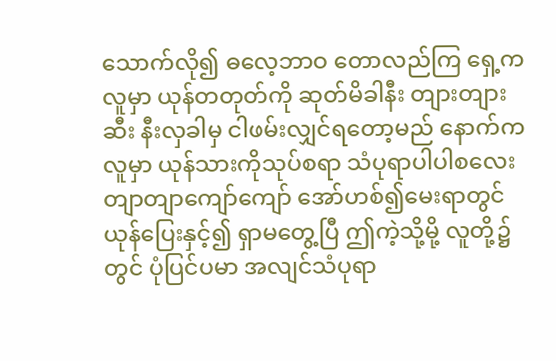သောက်လို၍ ဓလေ့ဘာဝ တောလည်ကြ ရှေ့ကလူမှာ ယုန်တတုတ်ကို ဆုတ်မိခါနီး တျားတျားဆီး နီးလှခါမှ ငါဖမ်းလျှင်ရတော့မည် နောက်ကလူမှာ ယုန်သားကိုသုပ်စရာ သံပုရာပါပါစလေး တျာတျာကျော်ကျော် အော်ဟစ်၍မေးရာတွင် ယုန်ပြေးနှင့်၍ ရှာမတွေ့ပြီ ဤကဲ့သို့မို့ လူတို့၌တွင် ပုံပြင်ပမာ အလျင်သံပုရာ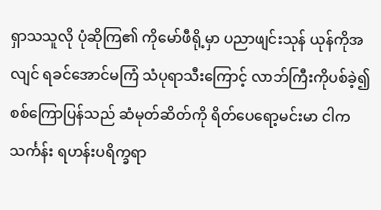ရှာသသူလို ပုံဆိုကြ၏ ကိုမော်ဖီရို့မှာ ပညာဖျင်းသုန် ယုန်ကိုအလျင် ရခင်အောင်မကြံ သံပုရာသီးကြောင့် လာဘ်ကြီးကိုပစ်ခဲ့၍ စစ်ကြောပြန်သည် ဆံမုတ်ဆိတ်ကို ရိတ်ပေရော့မင်းမာ ငါကသင်္ကန်း ရဟန်းပရိက္ခရာ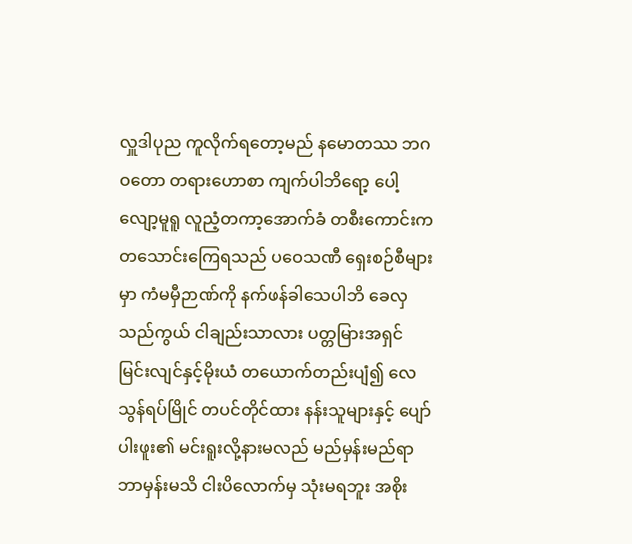လှူဒါပုည ကူလိုက်ရတော့မည် နမောတဿ ဘဂဝတော တရားဟောစာ ကျက်ပါဘိရော့ ပေါ့လျော့မူရူ လူညံ့တကာ့အောက်ခံ တစီးကောင်းက တသောင်းကြေရသည် ပဝေသဏီ ရှေးစဉ်စီများမှာ ကံမမှီဉာဏ်ကို နက်ဖန်ခါသေပါဘိ ခေလှသည်ကွယ် ငါချည်းသာလား ပတ္တမြားအရှင် မြင်းလျင်နှင့်မိုးယံ တယောက်တည်းပျံ၍ လေသွန်ရပ်မြိုင် တပင်တိုင်ထား နန်းသူများနှင့် ပျော်ပါးဖူး၏ မင်းရူးလို့နားမလည် မည်မှန်းမည်ရာ ဘာမှန်းမသိ ငါးပိလောက်မှ သုံးမရဘူး အစိုး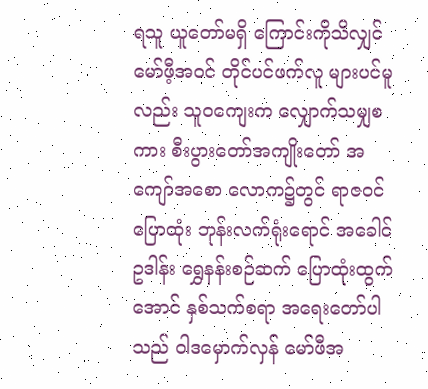ရသူ ယူတော်မရှိ ကြောင်းကိုသိလျှင် မော်ဖီ့အဝင် တိုင်ပင်ဖက်လူ များပင်မူလည်း သူဝကျေးက လျှောက်သမျှစကား စီးပွားတော်အကျိုးတော် အကျော်အစော လောက၌တွင် ရာဇဝင်ပြောထုံး ဘုန်းလက်ရုံးရောင် အခေါင်ဥဒါန်း ရွှေနန်းစဉ်ဆက် ပြောထုံးထွက်အောင် နှစ်သက်စရာ အရေးတော်ပါသည် ဝါဒမှောက်လှန် မော်ဖီအ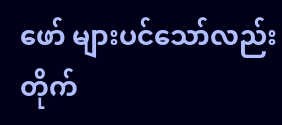ဖော် များပင်သော်လည်း တိုက်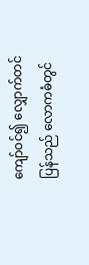ကျော်ဝင်၍ လျှောက်တင်ပြန်သည် လောကဓံတွင်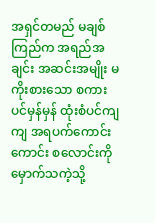အရှင်တမည် မချစ်ကြည်က အရည်အချင်း အဆင်းအမျိုး မကိုးစားသော စကားပင်မှန်မှန် ထုံးစံပင်ကျကျ အရပက်ကောင်းကောင်း စလောင်းကိုမှောက်သကဲ့သို့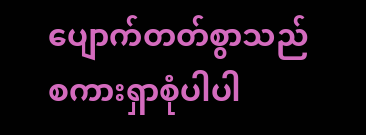ပျောက်တတ်စွာသည် စကားရှာစုံပါပါ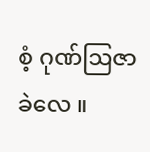စံ့ ဂုဏ်ဩဇာခဲလေ ။